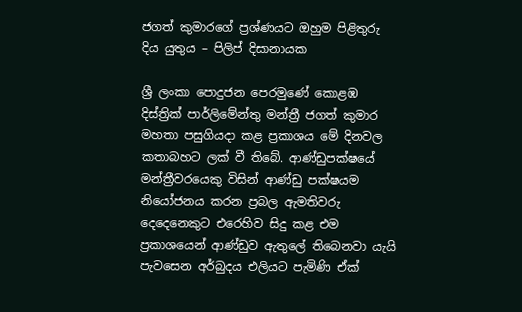ජගත් කුමාරගේ ප්‍රශ්ණයට ඔහුම පිළිතුරු දිය යුතුය – පිලිප් දිසානායක

ශ්‍රී ලංකා පොදුජන පෙරමුණේ කොළඹ දිස්ත්‍රික් පාර්ලිමේන්තු මන්ත්‍රී ජගත් කුමාර මහතා පසුගියදා කළ ප්‍රකාශය මේ දිනවල කතාබහට ලක් වී තිබේ. ආණ්ඩුපක්ෂයේ මන්ත්‍රීවරයෙකු විසින් ආණ්ඩු පක්ෂයම නියෝජනය කරන ප්‍රබල ඇමතිවරු දෙදෙනෙකුට එරෙහිව සිදු කළ එම ප්‍රකාශයෙන් ආණ්ඩුව ඇතුලේ තිබෙනවා යැයි පැවසෙන අර්බුදය එලියට පැමිණි ඒක්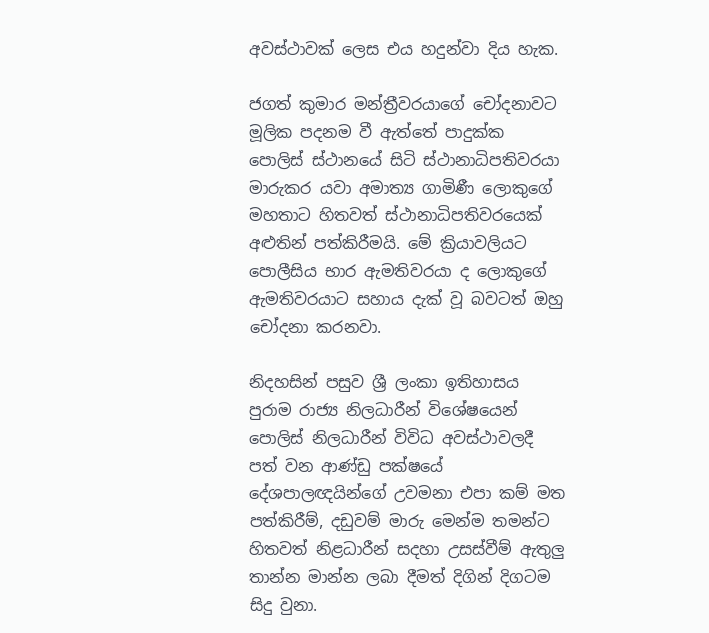අවස්ථාවක් ලෙස එය හදුන්වා දිය හැක.

ජගත් කුමාර මන්ත්‍රීවරයාගේ චෝදනාවට මූලික පදනම වී ඇත්තේ පාදුක්ක පොලිස් ස්ථානයේ සිටි ස්ථානාධිපතිවරයා මාරුකර යවා අමාත්‍ය ගාමිණී ලොකුගේ මහතාට හිතවත් ස්ථානාධිපතිවරයෙක් අළුතින් පත්කිරීමයි. මේ ක්‍රියාවලියට පොලීසිය භාර ඇමතිවරයා ද ලොකුගේ ඇමතිවරයාට සහාය දැක් වූ බවටත් ඔහු චෝදනා කරනවා.

නිදහසින් පසුව ශ්‍රී ලංකා ඉතිහාසය පුරාම රාජ්‍ය නිලධාරීන් විශේෂයෙන් පොලිස් නිලධාරීන් විවිධ අවස්ථාවලදී පත් වන ආණ්ඩු පක්ෂයේ දේශපාලඥයින්ගේ උවමනා එපා කම් මත පත්කිරීම්, දඩුවම් මාරු මෙන්ම තමන්ට හිතවත් නිළධාරීන් සදහා උසස්වීම් ඇතුලු තාන්න මාන්න ලබා දීමත් දිගින් දිගටම සිදු වුනා.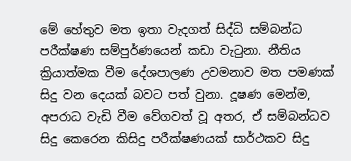මේ හේතුව මත ඉතා වැදගත් සිද්ධි සම්බන්ධ පරීක්ෂණ සම්පුර්ණයෙන් කඩා වැටුනා. නීතිය ක්‍රියාත්මක වීම දේශපාලණ උවමනාව මත පමණක් සිදු වන දෙයක් බවට පත් වුනා. දූෂණ මෙන්ම, අපරාධ වැඩි වීම වේගවත් වූ අතර, ඒ සම්බන්ධව සිදු කෙරෙන කිසිදු පරීක්ෂණයක් සාර්ථකව සිදු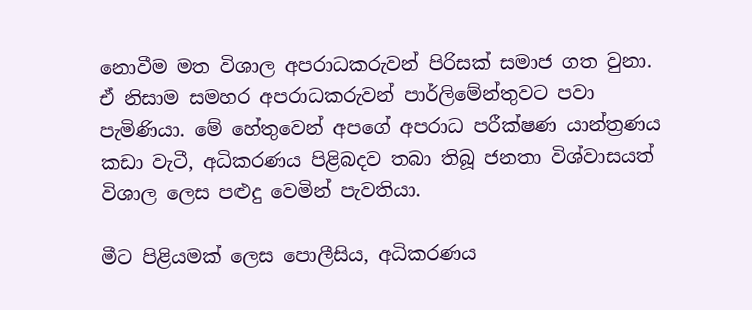නොවීම මත විශාල අපරාධකරුවන් පිරිසක් සමාජ ගත වුනා. ඒ නිසාම සමහර අපරාධකරුවන් පාර්ලිමේන්තුවට පවා පැමිණියා. මේ හේතුවෙන් අපගේ අපරාධ පරීක්ෂණ යාන්ත්‍රණය කඩා වැටී, අධිකරණය පිළිබදව තබා තිබූ ජනතා විශ්වාසයත් විශාල ලෙස පළුදු වෙමින් පැවතියා.

මීට පිළියමක් ලෙස පොලීසිය, අධිකරණය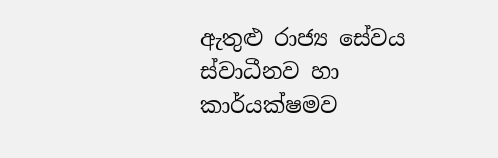ඇතුළු රාජ්‍ය සේවය ස්වාධීනව හා කාර්යක්ෂමව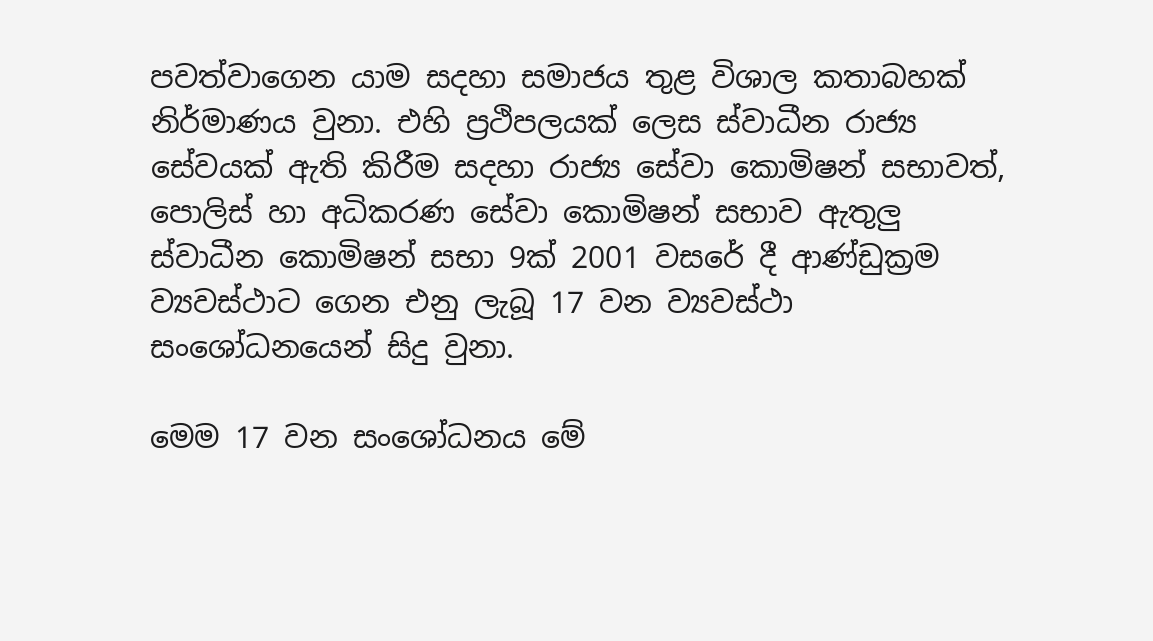පවත්වාගෙන යාම සදහා සමාජය තුළ විශාල කතාබහක් නිර්මාණය වුනා. එහි ප්‍රථිපලයක් ලෙස ස්වාධීන රාජ්‍ය සේවයක් ඇති කිරීම සදහා රාජ්‍ය සේවා කොමිෂන් සභාවත්, පොලිස් හා අධිකරණ සේවා කොමිෂන් සභාව ඇතුලු ස්වාධීන කොමිෂන් සභා 9ක් 2001 වසරේ දී ආණ්ඩුක්‍රම ව්‍යවස්ථාට ගෙන එනු ලැබූ 17 වන ව්‍යවස්ථා සංශෝධනයෙන් සිදු වුනා.

මෙම 17 වන සංශෝධනය මේ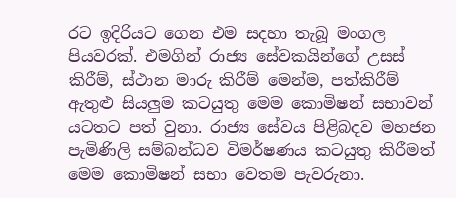රට ඉදිරියට ගෙන එම සදහා තැබූ මංගල පියවරක්. එමගින් රාජ්‍ය සේවකයින්ගේ උසස් කිරීම්, ස්ථාන මාරු කිරීම් මෙන්ම, පත්කිරීම් ඇතුළු සියලුම කටයුතු මෙම කොමිෂන් සභාවන් යටතට පත් වුනා. රාජ්‍ය සේවය පිළිබදව මහජන පැමිණිලි සම්බන්ධව විමර්ෂණය කටයුතු කිරීමත් මෙම කොමිෂන් සභා වෙතම පැවරුනා.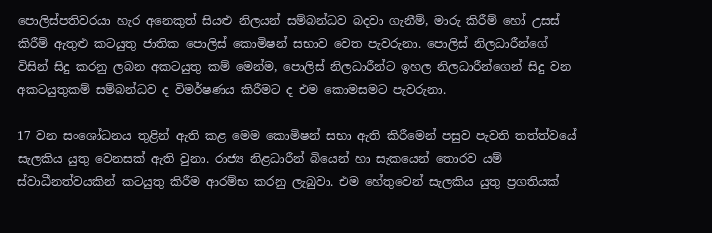පොලිස්පතිවරයා හැර අනෙකුත් සියළු නිලයන් සම්බන්ධව බදවා ගැනීම්, මාරු කිරීම් හෝ උසස් කිරීම් ඇතුළු කටයුතු ජාතික පොලිස් කොමිෂන් සභාව වෙත පැවරුනා. පොලිස් නිලධාරීන්ගේ විසින් සිදු කරනු ලබන අකටයුතු කම් මෙන්ම, පොලිස් නිලධාරීන්ට ඉහල නිලධාරීන්ගෙන් සිදු වන අකටයුතුකම් සම්බන්ධව ද විමර්ෂණය කිරීමට ද එම කොමසමට පැවරුනා.

17 වන සංශෝධනය තුළින් ඇති කළ මෙම කොමිෂන් සභා ඇති කිරීමෙන් පසුව පැවති තත්ත්වයේ සැලකිය යුතු වෙනසක් ඇති වුනා. රාජ්‍ය නිළධාරීන් බියෙන් හා සැකයෙන් තොරව යම් ස්වාධීනත්වයකින් කටයුතු කිරීම ආරම්භ කරනු ලැබුවා. එම හේතුවෙන් සැලකිය යුතු ප්‍රගතියක්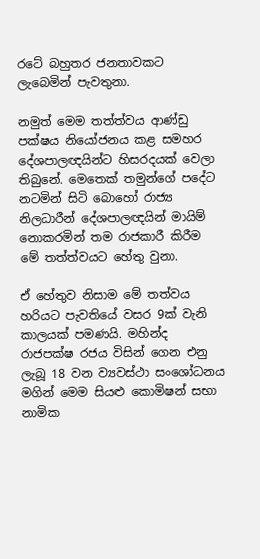රටේ බහුතර ජනතාවකට ලැබෙමින් පැවතුනා.

නමුත් මෙම තත්ත්වය ආණ්ඩු පක්ෂය නියෝජනය කළ සමහර දේශපාලඥයින්ට හිසරදයක් වෙලා තිබුනේ. මෙතෙක් තමුන්ගේ පදේට නටමින් සිටි බොහෝ රාජ්‍ය නිලධාරීන් දේශපාලඥයින් මායිම් නොකරමින් තම රාජකාරී කිරීම මේ තත්ත්වයට හේතු වුනා.

ඒ හේතුව නිසාම මේ තත්වය හරියට පැවතියේ වසර 9ක් වැනි කාලයක් පමණයි. මහින්ද රාජපක්ෂ රජය විසින් ගෙන එනු ලැබූ 18 වන ව්‍යවස්ථා සංශෝධනය මගින් මෙම සියළු කොමිෂන් සභා නාමික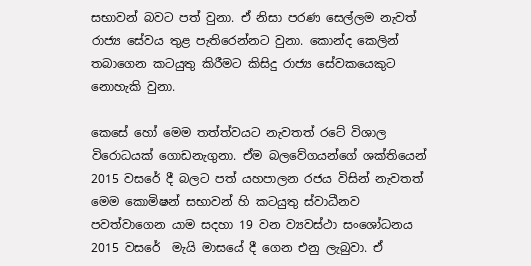සභාවන් බවට පත් වුනා. ඒ නිසා පරණ සෙල්ලම නැවත් රාජ්‍ය සේවය තුළ පැතිරෙන්නට වුනා. කොන්ද කෙලින් තබාගෙන කටයුතු කිරීමට කිසිදු රාජ්‍ය සේවකයෙකුට නොහැකි වුනා.

කෙසේ හෝ මෙම තත්ත්වයට නැවතත් රටේ විශාල විරොධයක් ගොඩනැගුනා. ඒම බලවේගයන්ගේ ශක්තියෙන් 2015 වසරේ දී බලට පත් යහපාලන රජය විසින් නැවතත් මෙම කොමිෂන් සභාවන් හි කටයුතු ස්වාධීනව පවත්වාගෙන යාම සදහා 19 වන ව්‍යවස්ථා සංශෝධනය 2015 වසරේ  මැයි මාසයේ දී ගෙන එනු ලැබුවා. ඒ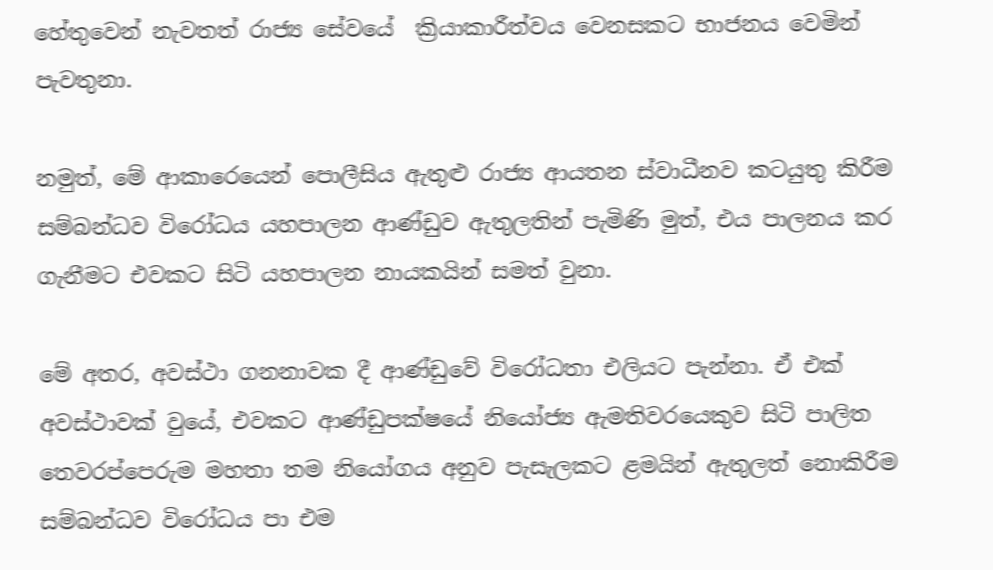හේතුවෙන් නැවතත් රාජ්‍ය සේවයේ  ක්‍රියාකාරීත්වය වෙනසකට භාජනය වෙමින් පැවතුනා.

නමුත්, මේ ආකාරෙයෙන් පොලීසිය ඇතුළු රාජ්‍ය ආයතන ස්වාධීනව කටයුතු කිරීම සම්බන්ධව විරෝධය යහපාලන ආණ්ඩුව ඇතුලතින් පැමිණි මුත්, එය පාලනය කර ගැනීමට එවකට සිටි යහපාලන නායකයින් සමත් වුනා.

මේ අතර, අවස්ථා ගනනාවක දී ආණ්ඩුවේ විරෝධතා එලියට පැන්නා. ඒ එක් අවස්ථාවක් වුයේ, එවකට ආණ්ඩුපක්ෂයේ නියෝජ්‍ය ඇමතිවරයෙකුව සිටි පාලිත තෙවරප්පෙරුම මහතා තම නියෝගය අනුව පැසැලකට ළමයින් ඇතුලත් නොකිරීම සම්බන්ධව විරෝධය පා එම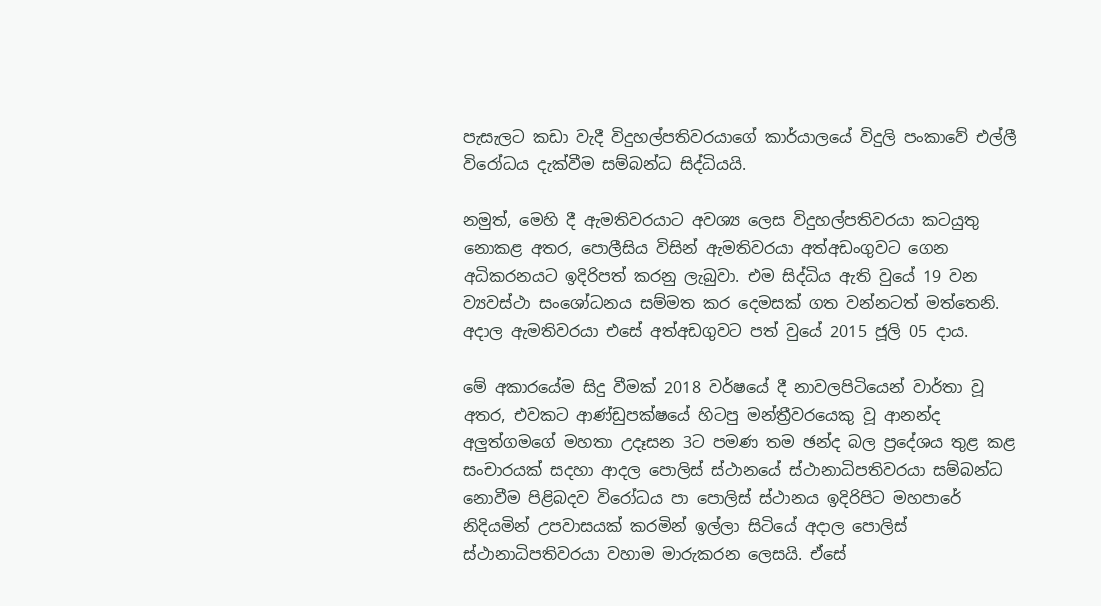පැසැලට කඩා වැදී විදුහල්පතිවරයාගේ කාර්යාලයේ විදුලි පංකාවේ එල්ලී විරෝධය දැක්වීම සම්බන්ධ සිද්ධියයි.

නමුත්, මෙහි දී ඇමතිවරයාට අවශ්‍ය ලෙස විදුහල්පතිවරයා කටයුතු නොකළ අතර, පොලීසිය විසින් ඇමතිවරයා අත්අඩංගුවට ගෙන අධිකරනයට ඉදිරිපත් කරනු ලැබුවා. එම සිද්ධිය ඇති වුයේ 19 වන ව්‍යවස්ථා සංශෝධනය සම්මත කර දෙමසක් ගත වන්නටත් මත්තෙනි. අදාල ඇමතිවරයා එසේ අත්අඩගුවට පත් වුයේ 2015 ජූලි 05 දාය.

මේ අකාරයේම සිදු වීමක් 2018 වර්ෂයේ දී නාවලපිටියෙන් වාර්තා වූ අතර, එවකට ආණ්ඩුපක්ෂයේ හිටපු මන්ත්‍රීවරයෙකු වූ ආනන්ද අලුත්ගමගේ මහතා උදෑසන 3ට පමණ තම ඡන්ද බල ප්‍රදේශය තුළ කළ සංචාරයක් සදහා ආදල පොලිස් ස්ථානයේ ස්ථානාධිපතිවරයා සම්බන්ධ නොවීම පිළිබදව විරෝධය පා පොලිස් ස්ථානය ඉදිරිපිට මහපාරේ නිදියමින් උපවාසයක් කරමින් ඉල්ලා සිටියේ අදාල පොලිස් ස්ථානාධිපතිවරයා වහාම මාරුකරන ලෙසයි. ඒසේ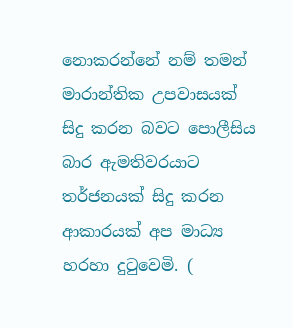නොකරන්නේ නම් තමන් මාරාන්තික උපවාසයක් සිදු කරන බවට පොලීසිය බාර ඇමතිවරයාට තර්ජනයක් සිදු කරන ආකාරයක් අප මාධ්‍ය හරහා දුටුවෙමි. (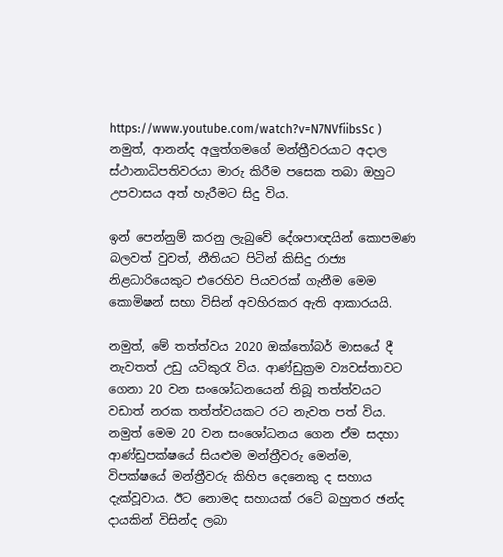https://www.youtube.com/watch?v=N7NVfiibsSc ) නමුත්, ආනන්ද අලුත්ගමගේ මන්ත්‍රීවරයාට අදාල ස්ථානාධිපතිවරයා මාරු කිරීම පසෙක තබා ඔහුට උපවාසය අත් හැරීමට සිදු විය.

ඉන් පෙන්නුම් කරනු ලැබුවේ දේශපාඥයින් කොපමණ බලවත් වුවත්, නීතියට පිටින් කිසිදු රාජ්‍ය නිළධාරියෙකුට එරෙහිව පියවරක් ගැනීම මෙම කොමිෂන් සභා විසින් අවහිරකර ඇති ආකාරයයි.

නමුත්, මේ තත්ත්වය 2020 ඔක්තෝබර් මාසයේ දී නැවතත් උඩු යටිකුරැ විය. ආණ්ඩුක්‍රම ව්‍යවස්තාවට ගෙනා 20 වන සංශෝධනයෙන් තිබූ තත්ත්වයට වඩාත් නරක තත්ත්වයකට රට නැවත පත් විය. නමුත් මෙම 20 වන සංශෝධනය ගෙන ඒම සදහා ආණ්ඩුපක්ෂයේ සියළුම මන්ත්‍රීවරු මෙන්ම, විපක්ෂයේ මන්ත්‍රීවරු කිහිප දෙනෙකු ද සහාය දැක්වූවාය. ඊට නොමද සහායක් රටේ බහුතර ඡන්ද දායකින් විසින්ද ලබා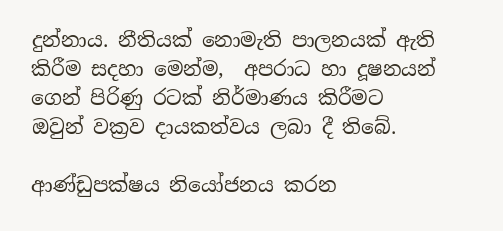දුන්නාය. නීතියක් නොමැති පාලනයක් ඇති කිරීම සදහා මෙන්ම,  අපරාධ හා දූෂනයන් ගෙන් පිරිණු රටක් නිර්මාණය කිරීමට ඔවුන් වක්‍රව දායකත්වය ලබා දී තිබේ.

ආණ්ඩුපක්ෂය නියෝජනය කරන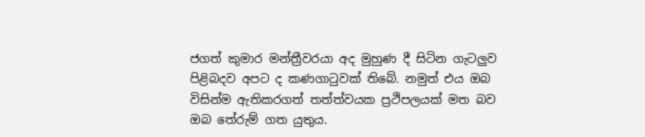ජගත් කුමාර මන්ත්‍රීවරයා අද මුහුණ දී සිටින ගැටලුව පිළිබදව අපට ද කණගාටුවක් තිබේ. නමුත් එය ඔබ විසින්ම ඇතිකරගත් තත්ත්වයක ප්‍රථිපලයක් මත බව ඔබ තේරුම් ගත යුතුය.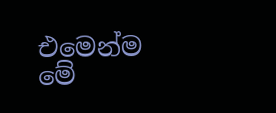එමෙන්ම මේ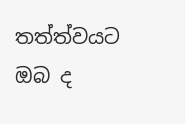තත්ත්වයට ඔබ ද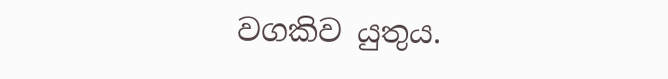වගකිව යුතුය.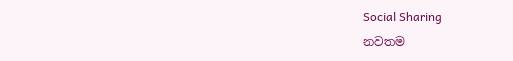Social Sharing
නවතම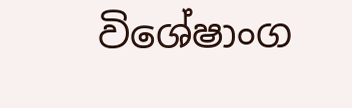විශේෂාංග